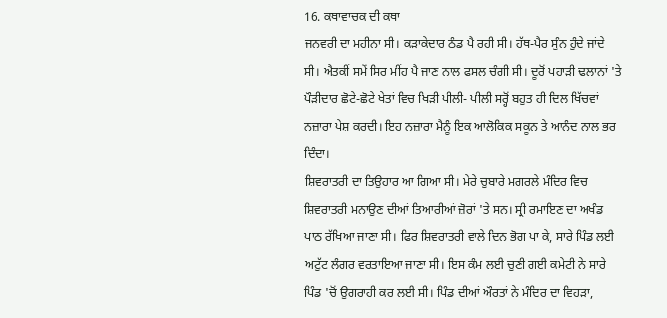16. ਕਥਾਵਾਚਕ ਦੀ ਕਥਾ
ਜਨਵਰੀ ਦਾ ਮਹੀਨਾ ਸੀ। ਕੜਾਕੇਦਾਰ ਠੰਡ ਪੈ ਰਹੀ ਸੀ। ਹੱਥ-ਪੈਰ ਸੁੰਨ ਹੁੰਦੇ ਜਾਂਦੇ ਸੀ। ਐਤਕੀਂ ਸਮੇਂ ਸਿਰ ਮੀਂਹ ਪੈ ਜਾਣ ਨਾਲ ਫਸਲ ਚੰਗੀ ਸੀ। ਦੂਰੋਂ ਪਹਾੜੀ ਢਲਾਨਾਂ 'ਤੇ ਪੌੜੀਦਾਰ ਛੋਟੇ-ਛੋਟੇ ਖੇਤਾਂ ਵਿਚ ਖਿੜੀ ਪੀਲੀ- ਪੀਲੀ ਸਰ੍ਹੋਂ ਬਹੁਤ ਹੀ ਦਿਲ ਖਿੱਚਵਾਂ ਨਜ਼ਾਰਾ ਪੇਸ਼ ਕਰਦੀ। ਇਹ ਨਜ਼ਾਰਾ ਮੈਨੂੰ ਇਕ ਆਲੋਕਿਕ ਸਕੂਨ ਤੇ ਆਨੰਦ ਨਾਲ ਭਰ ਦਿੰਦਾ।
ਸ਼ਿਵਰਾਤਰੀ ਦਾ ਤਿਉਹਾਰ ਆ ਗਿਆ ਸੀ। ਮੇਰੇ ਚੁਬਾਰੇ ਮਗਰਲੇ ਮੰਦਿਰ ਵਿਚ ਸ਼ਿਵਰਾਤਰੀ ਮਨਾਉਣ ਦੀਆਂ ਤਿਆਰੀਆਂ ਜ਼ੋਰਾਂ 'ਤੇ ਸਨ। ਸ੍ਰੀ ਰਮਾਇਣ ਦਾ ਅਖੰਡ ਪਾਠ ਰੱਖਿਆ ਜਾਣਾ ਸੀ। ਫਿਰ ਸ਼ਿਵਰਾਤਰੀ ਵਾਲੇ ਦਿਨ ਭੋਗ ਪਾ ਕੇ, ਸਾਰੇ ਪਿੰਡ ਲਈ ਅਟੁੱਟ ਲੰਗਰ ਵਰਤਾਇਆ ਜਾਣਾ ਸੀ। ਇਸ ਕੰਮ ਲਈ ਚੁਣੀ ਗਈ ਕਮੇਟੀ ਨੇ ਸਾਰੇ ਪਿੰਡ 'ਚੋਂ ਉਗਰਾਹੀ ਕਰ ਲਈ ਸੀ। ਪਿੰਡ ਦੀਆਂ ਔਰਤਾਂ ਨੇ ਮੰਦਿਰ ਦਾ ਵਿਹੜਾ,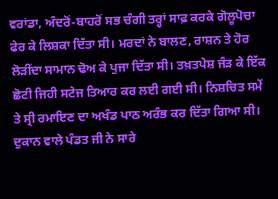ਵਰਾਂਡਾ, ਅੰਦਰੋਂ-ਬਾਹਰੋਂ ਸਭ ਚੰਗੀ ਤਰ੍ਹਾਂ ਸਾਫ਼ ਕਰਕੇ ਗੋਲੂਪੋਚਾ ਫੇਰ ਕੇ ਲਿਸ਼ਕਾ ਦਿੱਤਾ ਸੀ। ਮਰਦਾਂ ਨੇ ਬਾਲਣ, ਰਾਸ਼ਨ ਤੇ ਹੋਰ ਲੋੜੀਂਦਾ ਸਾਮਾਨ ਢੋਅ ਕੇ ਪੁਜਾ ਦਿੱਤਾ ਸੀ। ਤਖ਼ਤਪੇਸ਼ ਜੰੜ ਕੇ ਇੱਕ ਛੋਟੀ ਜਿਹੀ ਸਟੇਜ ਤਿਆਰ ਕਰ ਲਈ ਗਈ ਸੀ। ਨਿਸ਼ਚਿਤ ਸਮੇਂ ਤੇ ਸ੍ਰੀ ਰਮਾਇਣ ਦਾ ਅਖੰਡ ਪਾਠ ਅਰੰਭ ਕਰ ਦਿੱਤਾ ਗਿਆ ਸੀ। ਦੁਕਾਨ ਵਾਲੇ ਪੰਡਤ ਜੀ ਨੇ ਸਾਰੇ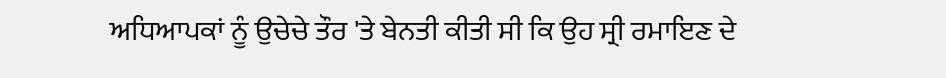ਅਧਿਆਪਕਾਂ ਨੂੰ ਉਚੇਚੇ ਤੌਰ 'ਤੇ ਬੇਨਤੀ ਕੀਤੀ ਸੀ ਕਿ ਉਹ ਸ੍ਰੀ ਰਮਾਇਣ ਦੇ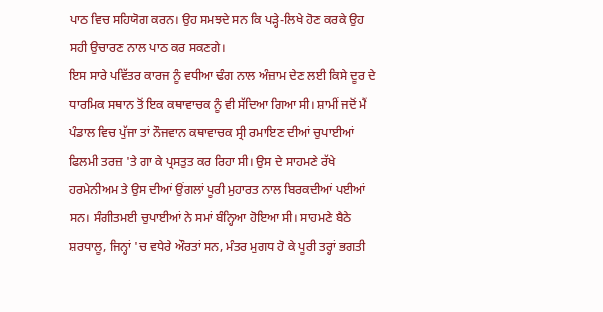ਪਾਠ ਵਿਚ ਸਹਿਯੋਗ ਕਰਨ। ਉਹ ਸਮਝਦੇ ਸਨ ਕਿ ਪੜ੍ਹੇ-ਲਿਖੇ ਹੋਣ ਕਰਕੇ ਉਹ ਸਹੀ ਉਚਾਰਣ ਨਾਲ ਪਾਠ ਕਰ ਸਕਣਗੇ।
ਇਸ ਸਾਰੇ ਪਵਿੱਤਰ ਕਾਰਜ ਨੂੰ ਵਧੀਆ ਢੰਗ ਨਾਲ ਅੰਜ਼ਾਮ ਦੇਣ ਲਈ ਕਿਸੇ ਦੂਰ ਦੇ ਧਾਰਮਿਕ ਸਥਾਨ ਤੋਂ ਇਕ ਕਥਾਵਾਚਕ ਨੂੰ ਵੀ ਸੱਦਿਆ ਗਿਆ ਸੀ। ਸ਼ਾਮੀਂ ਜਦੋਂ ਮੈਂ ਪੰਡਾਲ ਵਿਚ ਪੁੱਜਾ ਤਾਂ ਨੌਜਵਾਨ ਕਥਾਵਾਚਕ ਸ੍ਰੀ ਰਮਾਇਣ ਦੀਆਂ ਚੁਪਾਈਆਂ ਫਿਲਮੀ ਤਰਜ਼ 'ਤੇ ਗਾ ਕੇ ਪ੍ਰਸਤੁਤ ਕਰ ਰਿਹਾ ਸੀ। ਉਸ ਦੇ ਸਾਹਮਣੇ ਰੱਖੇ ਹਰਮੇਨੀਅਮ ਤੇ ਉਸ ਦੀਆਂ ਉਂਗਲਾਂ ਪੂਰੀ ਮੁਹਾਰਤ ਨਾਲ ਬਿਰਕਦੀਆਂ ਪਈਆਂ ਸਨ। ਸੰਗੀਤਮਈ ਚੁਪਾਈਆਂ ਨੇ ਸਮਾਂ ਬੰਨ੍ਹਿਆ ਹੋਇਆ ਸੀ। ਸਾਹਮਣੇ ਬੈਠੇ ਸ਼ਰਧਾਲੂ, ਜਿਨ੍ਹਾਂ 'ਚ ਵਧੇਰੇ ਔਰਤਾਂ ਸਨ, ਮੰਤਰ ਮੁਗਧ ਹੋ ਕੇ ਪੂਰੀ ਤਰ੍ਹਾਂ ਭਗਤੀ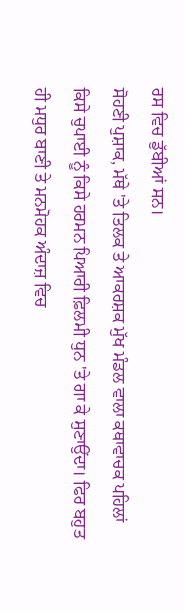ਰਸ ਵਿਚ ਡੁੱਬੀਆਂ ਸਨ।
ਸੋਹਣੀ ਪੁਸ਼ਾਕ, ਮੱਥੇ 'ਤੇ ਤਿਲਕ ਤੇ ਆਕਰਸ਼ਕ ਮੁੱਖ ਮੰਡਲ ਵਾਲਾ ਕਥਾਵਾਚਕ ਪਹਿਲਾਂ ਕਿਸੇ ਚੁਪਾਈ ਨੂੰ ਕਿਸੇ ਹਰਮਨ ਪਿਆਰੀ ਫ਼ਿਲਮੀ ਧੁਨ 'ਤੇ ਗਾ ਕੇ ਸੁਣਾਉਂਦਾ। ਫਿਰ ਬਹੁਤ ਹੀ ਮਧੁਰ ਬਾਣੀ ਤੇ ਮਨਮੋਹਕ ਅੰਦਾਜ਼ ਵਿਚ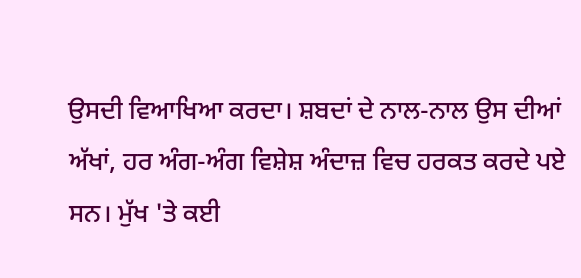ਉਸਦੀ ਵਿਆਖਿਆ ਕਰਦਾ। ਸ਼ਬਦਾਂ ਦੇ ਨਾਲ-ਨਾਲ ਉਸ ਦੀਆਂ ਅੱਖਾਂ, ਹਰ ਅੰਗ-ਅੰਗ ਵਿਸ਼ੇਸ਼ ਅੰਦਾਜ਼ ਵਿਚ ਹਰਕਤ ਕਰਦੇ ਪਏ ਸਨ। ਮੁੱਖ 'ਤੇ ਕਈ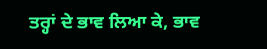ਤਰ੍ਹਾਂ ਦੇ ਭਾਵ ਲਿਆ ਕੇ, ਭਾਵ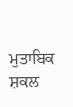ਮੁਤਾਬਿਕ ਸ਼ਕਲ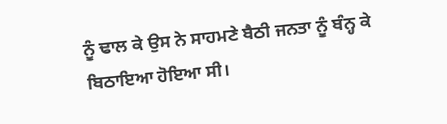ਨੂੰ ਢਾਲ ਕੇ ਉਸ ਨੇ ਸਾਹਮਣੇ ਬੈਠੀ ਜਨਤਾ ਨੂੰ ਬੰਨ੍ਹ ਕੇ ਬਿਠਾਇਆ ਹੋਇਆ ਸੀ।